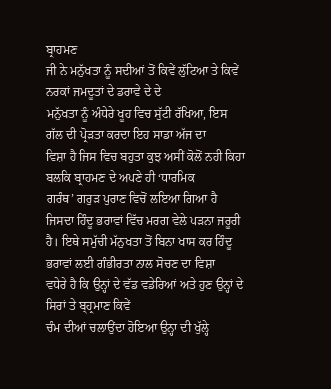ਬ੍ਰਾਹਮਣ
ਜੀ ਨੇ ਮਨੁੱਖਤਾ ਨੂੰ ਸਦੀਆਂ ਤੋਂ ਕਿਵੇਂ ਲੁੱਟਿਆ ਤੇ ਕਿਵੇਂ ਨਰਕਾਂ ਜਮਦੂਤਾਂ ਦੇ ਡਰਾਵੇ ਦੇ ਦੇ
ਮਨੁੱਖਤਾ ਨੂੰ ਅੰਧੇਰੇ ਖੂਹ ਵਿਚ ਸੁੱਟੀ ਰੱਖਿਆ, ਇਸ ਗੱਲ ਦੀ ਪ੍ਰੋੜਤਾ ਕਰਦਾ ਇਹ ਸਾਡਾ ਅੱਜ ਦਾ
ਵਿਸ਼ਾ ਹੈ ਜਿਸ ਵਿਚ ਬਹੁਤਾ ਕੁਝ ਅਸੀਂ ਕੋਲੋਂ ਨਹੀ ਕਿਹਾ ਬਲਕਿ ਬ੍ਰਾਹਮਣ ਦੇ ਅਪਣੇ ਹੀ ‘ਧਾਰਮਿਕ
ਗਰੰਥ’ ਗਰੁੜ ਪੁਰਾਣ ਵਿਚੋਂ ਲਇਆ ਗਿਆ ਹੈ ਜਿਸਦਾ ਹਿੰਦੂ ਭਰਾਵਾਂ ਵਿੱਚ ਮਰਗ ਵੇਲੇ ਪੜਨਾ ਜਰੂਰੀ
ਹੈ। ਇਥੇ ਸਮੁੱਚੀ ਮੱਨੁਖਤਾ ਤੋਂ ਬਿਨਾ ਖਾਸ ਕਰ ਹਿੰਦੂ ਭਰਾਵਾਂ ਲਈ ਗੰਭੀਰਤਾ ਨਾਲ ਸੋਚਣ ਦਾ ਵਿਸ਼ਾ
ਵਧੇਰੇ ਹੈ ਕਿ ਉਨ੍ਹਾਂ ਦੇ ਵੱਡ ਵਡੇਰਿਆਂ ਅਤੇ ਹੁਣ ਉਨ੍ਹਾਂ ਦੇ ਸਿਰਾਂ ਤੇ ਬ੍ਹ੍ਰਮਾਣ ਕਿਵੇਂ
ਚੰਮ ਦੀਆਂ ਚਲਾਉਂਦਾ ਹੋਇਆ ਉਨ੍ਹਾ ਦੀ ਖੁੱਲ੍ਹੇ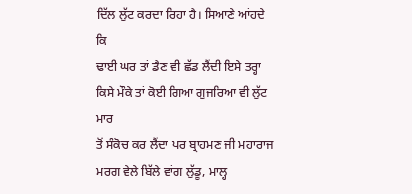ਦਿੱਲ ਲੁੱਟ ਕਰਦਾ ਰਿਹਾ ਹੈ। ਸਿਆਣੇ ਆਂਹਦੇ ਕਿ
ਢਾਈ ਘਰ ਤਾਂ ਡੈਣ ਵੀ ਛੱਡ ਲੈਂਦੀ ਇਸੇ ਤਰ੍ਹਾ ਕਿਸੇ ਮੌਕੇ ਤਾਂ ਕੋਈ ਗਿਆ ਗੁਜਰਿਆ ਵੀ ਲੁੱਟ ਮਾਰ
ਤੋਂ ਸੰਕੋਚ ਕਰ ਲੈਂਦਾ ਪਰ ਬ੍ਰਾਹਮਣ ਜੀ ਮਹਾਰਾਜ ਮਰਗ ਵੇਲੇ ਬਿੱਲੇ ਵਾਂਗ ਲੁੱਡੂ, ਮਾਲ੍ਹ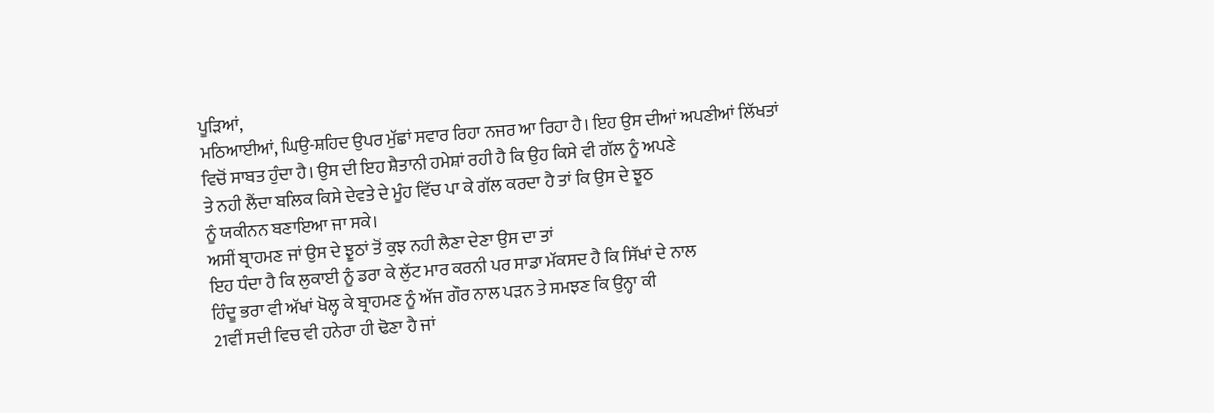ਪੂੜਿਆਂ,
ਮਠਿਆਈਆਂ, ਘਿਉ-ਸ਼ਹਿਦ ਉਪਰ ਮੁੱਛਾਂ ਸਵਾਰ ਰਿਹਾ ਨਜਰ ਆ ਰਿਹਾ ਹੈ। ਇਹ ਉਸ ਦੀਆਂ ਅਪਣੀਆਂ ਲਿੱਖਤਾਂ
ਵਿਚੋਂ ਸਾਬਤ ਹੁੰਦਾ ਹੈ। ਉਸ ਦੀ ਇਹ ਸ਼ੈਤਾਨੀ ਹਮੇਸ਼ਾਂ ਰਹੀ ਹੈ ਕਿ ਉਹ ਕਿਸੇ ਵੀ ਗੱਲ ਨੂੰ ਅਪਣੇ
ਤੇ ਨਹੀ ਲੈਂਦਾ ਬਲਿਕ ਕਿਸੇ ਦੇਵਤੇ ਦੇ ਮੂੰਹ ਵਿੱਚ ਪਾ ਕੇ ਗੱਲ ਕਰਦਾ ਹੈ ਤਾਂ ਕਿ ਉਸ ਦੇ ਝੂਠ
ਨੂੰ ਯਕੀਨਨ ਬਣਾਇਆ ਜਾ ਸਕੇ।
ਅਸੀਂ ਬ੍ਰਾਹਮਣ ਜਾਂ ਉਸ ਦੇ ਝੂਠਾਂ ਤੋਂ ਕੁਝ ਨਹੀ ਲੈਣਾ ਦੇਣਾ ਉਸ ਦਾ ਤਾਂ
ਇਹ ਧੰਦਾ ਹੈ ਕਿ ਲੁਕਾਈ ਨੂੰ ਡਰਾ ਕੇ ਲੁੱਟ ਮਾਰ ਕਰਨੀ ਪਰ ਸਾਡਾ ਮੱਕਸਦ ਹੈ ਕਿ ਸਿੱਖਾਂ ਦੇ ਨਾਲ
ਹਿੰਦੂ ਭਰਾ ਵੀ ਅੱਖਾਂ ਖੋਲ੍ਹ ਕੇ ਬ੍ਰਾਹਮਣ ਨੂੰ ਅੱਜ ਗੌਰ ਨਾਲ ਪੜਨ ਤੇ ਸਮਝਣ ਕਿ ਉਨ੍ਹਾ ਕੀ
21ਵੀਂ ਸਦੀ ਵਿਚ ਵੀ ਹਨੇਰਾ ਹੀ ਢੋਣਾ ਹੈ ਜਾਂ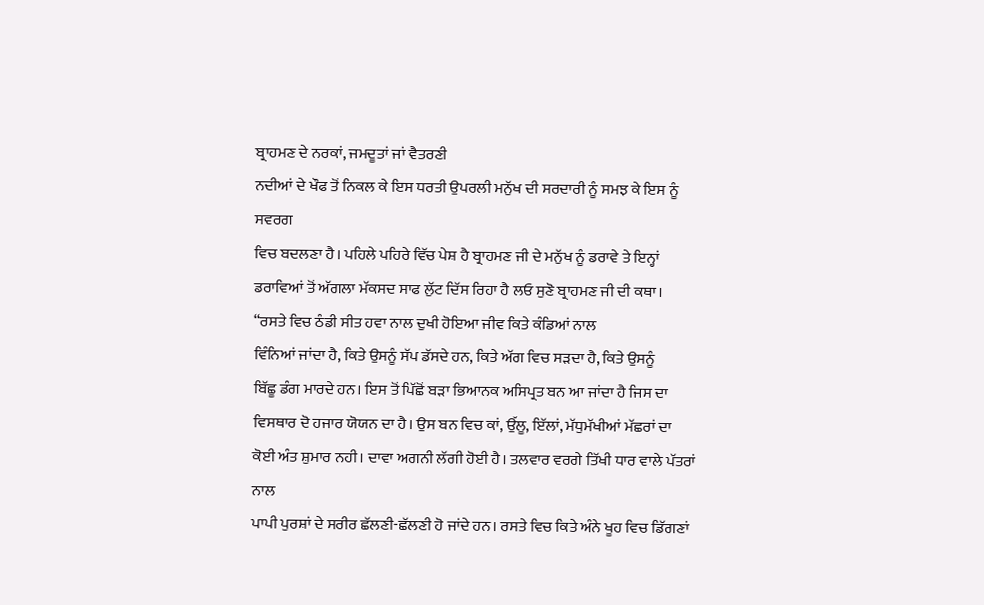ਬ੍ਰਾਹਮਣ ਦੇ ਨਰਕਾਂ, ਜਮਦੂਤਾਂ ਜਾਂ ਵੈਤਰਣੀ
ਨਦੀਆਂ ਦੇ ਖੌਫ ਤੋਂ ਨਿਕਲ ਕੇ ਇਸ ਧਰਤੀ ਉਪਰਲੀ ਮਨੁੱਖ ਦੀ ਸਰਦਾਰੀ ਨੂੰ ਸਮਝ ਕੇ ਇਸ ਨੂੰ ਸਵਰਗ
ਵਿਚ ਬਦਲਣਾ ਹੈ। ਪਹਿਲੇ ਪਹਿਰੇ ਵਿੱਚ ਪੇਸ਼ ਹੈ ਬ੍ਰਾਹਮਣ ਜੀ ਦੇ ਮਨੁੱਖ ਨੂੰ ਡਰਾਵੇ ਤੇ ਇਨ੍ਹਾਂ
ਡਰਾਵਿਆਂ ਤੋਂ ਅੱਗਲਾ ਮੱਕਸਦ ਸਾਫ ਲੁੱਟ ਦਿੱਸ ਰਿਹਾ ਹੈ ਲਓ ਸੁਣੋ ਬ੍ਰਾਹਮਣ ਜੀ ਦੀ ਕਥਾ।
“ਰਸਤੇ ਵਿਚ ਠੰਡੀ ਸੀਤ ਹਵਾ ਨਾਲ ਦੁਖੀ ਹੋਇਆ ਜੀਵ ਕਿਤੇ ਕੰਡਿਆਂ ਨਾਲ
ਵਿੰਨਿਆਂ ਜਾਂਦਾ ਹੈ, ਕਿਤੇ ਉਸਨੂੰ ਸੱਪ ਡੱਸਦੇ ਹਨ, ਕਿਤੇ ਅੱਗ ਵਿਚ ਸੜਦਾ ਹੈ, ਕਿਤੇ ਉਸਨੂੰ
ਬਿੱਛੂ ਡੰਗ ਮਾਰਦੇ ਹਨ। ਇਸ ਤੋਂ ਪਿੱਛੋਂ ਬੜਾ ਭਿਆਨਕ ਅਸਿਪ੍ਰਤ ਬਨ ਆ ਜਾਂਦਾ ਹੈ ਜਿਸ ਦਾ
ਵਿਸਥਾਰ ਦੋ ਹਜਾਰ ਯੋਯਨ ਦਾ ਹੈ। ਉਸ ਬਨ ਵਿਚ ਕਾਂ, ਉੱਲੂ, ਇੱਲਾਂ, ਮੱਧੁਮੱਖੀਆਂ ਮੱਛਰਾਂ ਦਾ
ਕੋਈ ਅੰਤ ਸ਼ੁਮਾਰ ਨਹੀ। ਦਾਵਾ ਅਗਨੀ ਲੱਗੀ ਹੋਈ ਹੈ। ਤਲਵਾਰ ਵਰਗੇ ਤਿੱਖੀ ਧਾਰ ਵਾਲੇ ਪੱਤਰਾਂ ਨਾਲ
ਪਾਪੀ ਪੁਰਸ਼ਾਂ ਦੇ ਸਰੀਰ ਛੱਲਣੀ-ਛੱਲਣੀ ਹੋ ਜਾਂਦੇ ਹਨ। ਰਸਤੇ ਵਿਚ ਕਿਤੇ ਅੰਨੇ ਖੂਹ ਵਿਚ ਡਿੱਗਣਾਂ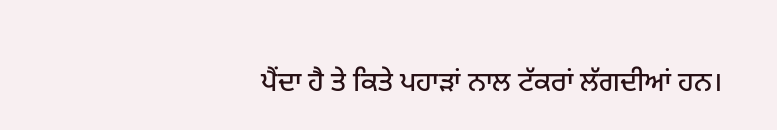ਪੈਂਦਾ ਹੈ ਤੇ ਕਿਤੇ ਪਹਾੜਾਂ ਨਾਲ ਟੱਕਰਾਂ ਲੱਗਦੀਆਂ ਹਨ।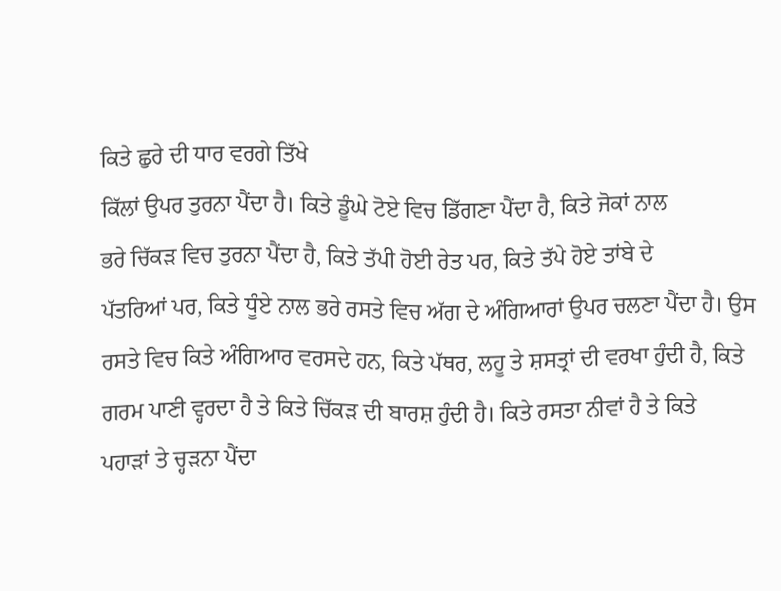ਕਿਤੇ ਛੁਰੇ ਦੀ ਧਾਰ ਵਰਗੇ ਤਿੱਖੇ
ਕਿੱਲਾਂ ਉਪਰ ਤੁਰਨਾ ਪੈਂਦਾ ਹੈ। ਕਿਤੇ ਡੂੰਘੇ ਟੋਏ ਵਿਚ ਡਿੱਗਣਾ ਪੈਂਦਾ ਹੈ, ਕਿਤੇ ਜੋਕਾਂ ਨਾਲ
ਭਰੇ ਚਿੱਕੜ ਵਿਚ ਤੁਰਨਾ ਪੈਂਦਾ ਹੈ, ਕਿਤੇ ਤੱਪੀ ਹੋਈ ਰੇਤ ਪਰ, ਕਿਤੇ ਤੱਪੇ ਹੋਏ ਤਾਂਬੇ ਦੇ
ਪੱਤਰਿਆਂ ਪਰ, ਕਿਤੇ ਧੂੰਏ ਨਾਲ ਭਰੇ ਰਸਤੇ ਵਿਚ ਅੱਗ ਦੇ ਅੰਗਿਆਰਾਂ ਉਪਰ ਚਲਣਾ ਪੈਂਦਾ ਹੈ। ਉਸ
ਰਸਤੇ ਵਿਚ ਕਿਤੇ ਅੰਗਿਆਰ ਵਰਸਦੇ ਹਨ, ਕਿਤੇ ਪੱਥਰ, ਲਹੂ ਤੇ ਸ਼ਸਤ੍ਰਾਂ ਦੀ ਵਰਖਾ ਹੁੰਦੀ ਹੈ, ਕਿਤੇ
ਗਰਮ ਪਾਣੀ ਵ੍ਹਰਦਾ ਹੈ ਤੇ ਕਿਤੇ ਚਿੱਕੜ ਦੀ ਬਾਰਸ਼ ਹੁੰਦੀ ਹੈ। ਕਿਤੇ ਰਸਤਾ ਨੀਵਾਂ ਹੈ ਤੇ ਕਿਤੇ
ਪਹਾੜਾਂ ਤੇ ਚ੍ਹੜਨਾ ਪੈਂਦਾ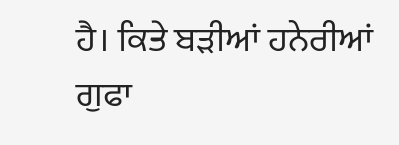ਹੈ। ਕਿਤੇ ਬੜੀਆਂ ਹਨੇਰੀਆਂ ਗੁਫਾ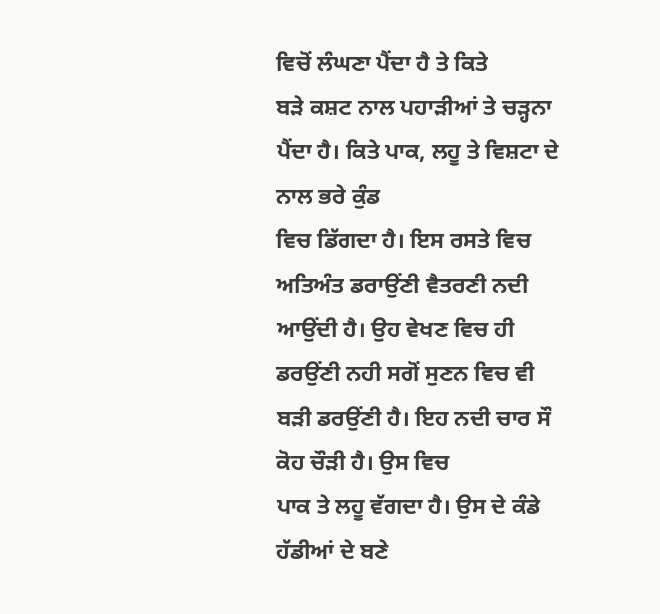ਵਿਚੋਂ ਲੰਘਣਾ ਪੈਂਦਾ ਹੈ ਤੇ ਕਿਤੇ
ਬੜੇ ਕਸ਼ਟ ਨਾਲ ਪਹਾੜੀਆਂ ਤੇ ਚੜ੍ਹਨਾ ਪੈਂਦਾ ਹੈ। ਕਿਤੇ ਪਾਕ, ਲਹੂ ਤੇ ਵਿਸ਼ਟਾ ਦੇ ਨਾਲ ਭਰੇ ਕੁੰਡ
ਵਿਚ ਡਿੱਗਦਾ ਹੈ। ਇਸ ਰਸਤੇ ਵਿਚ ਅਤਿਅੰਤ ਡਰਾਉਂਣੀ ਵੈਤਰਣੀ ਨਦੀ ਆਉਂਦੀ ਹੈ। ਉਹ ਵੇਖਣ ਵਿਚ ਹੀ
ਡਰਉਂਣੀ ਨਹੀ ਸਗੋਂ ਸੁਣਨ ਵਿਚ ਵੀ ਬੜੀ ਡਰਉਂਣੀ ਹੈ। ਇਹ ਨਦੀ ਚਾਰ ਸੌ ਕੋਹ ਚੌੜੀ ਹੈ। ਉਸ ਵਿਚ
ਪਾਕ ਤੇ ਲਹੂ ਵੱਗਦਾ ਹੈ। ਉਸ ਦੇ ਕੰਡੇ ਹੱਡੀਆਂ ਦੇ ਬਣੇ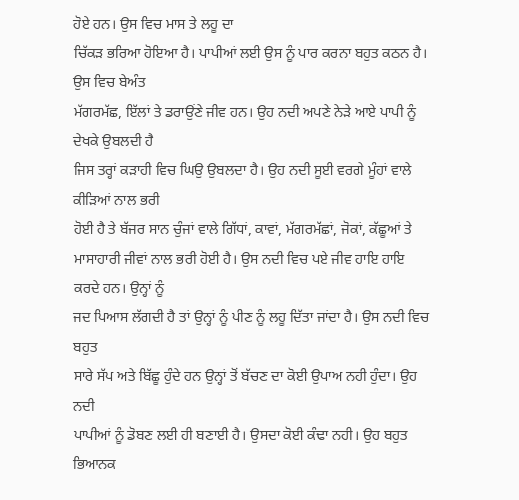ਹੋਏ ਹਨ। ਉਸ ਵਿਚ ਮਾਸ ਤੇ ਲਹੂ ਦਾ
ਚਿੱਕੜ ਭਰਿਆ ਹੋਇਆ ਹੈ। ਪਾਪੀਆਂ ਲਈ ਉਸ ਨੂੰ ਪਾਰ ਕਰਨਾ ਬਹੁਤ ਕਠਨ ਹੈ। ਉਸ ਵਿਚ ਬੇਅੰਤ
ਮੱਗਰਮੱਛ, ਇੱਲਾਂ ਤੇ ਡਰਾਉਂਣੇ ਜੀਵ ਹਨ। ਉਹ ਨਦੀ ਅਪਣੇ ਨੇੜੇ ਆਏ ਪਾਪੀ ਨੂੰ ਦੇਖਕੇ ਉਬਲਦੀ ਹੈ
ਜਿਸ ਤਰ੍ਹਾਂ ਕੜਾਹੀ ਵਿਚ ਘਿਉ ਉਬਲਦਾ ਹੈ। ਉਹ ਨਦੀ ਸੂਈ ਵਰਗੇ ਮੂੰਹਾਂ ਵਾਲੇ ਕੀੜਿਆਂ ਨਾਲ ਭਰੀ
ਹੋਈ ਹੈ ਤੇ ਬੱਜਰ ਸਾਨ ਚੁੰਜਾਂ ਵਾਲੇ ਗਿੱਧਾਂ, ਕਾਵਾਂ, ਮੱਗਰਮੱਛਾਂ, ਜੋਕਾਂ, ਕੱਛੂਆਂ ਤੇ
ਮਾਸਾਹਾਰੀ ਜੀਵਾਂ ਨਾਲ ਭਰੀ ਹੋਈ ਹੈ। ਉਸ ਨਦੀ ਵਿਚ ਪਏ ਜੀਵ ਹਾਇ ਹਾਇ ਕਰਦੇ ਹਨ। ਉਨ੍ਹਾਂ ਨੂੰ
ਜਦ ਪਿਆਸ ਲੱਗਦੀ ਹੈ ਤਾਂ ਉਨ੍ਹਾਂ ਨੂੰ ਪੀਣ ਨੂੰ ਲਹੂ ਦਿੱਤਾ ਜਾਂਦਾ ਹੈ। ਉਸ ਨਦੀ ਵਿਚ ਬਹੁਤ
ਸਾਰੇ ਸੱਪ ਅਤੇ ਬਿੱਛੂ ਹੁੰਦੇ ਹਨ ਉਨ੍ਹਾਂ ਤੋਂ ਬੱਚਣ ਦਾ ਕੋਈ ਉਪਾਅ ਨਹੀ ਹੁੰਦਾ। ਉਹ ਨਦੀ
ਪਾਪੀਆਂ ਨੂੰ ਡੋਬਣ ਲਈ ਹੀ ਬਣਾਈ ਹੈ। ਉਸਦਾ ਕੋਈ ਕੰਢਾ ਨਹੀ। ਉਹ ਬਹੁਤ ਭਿਆਨਕ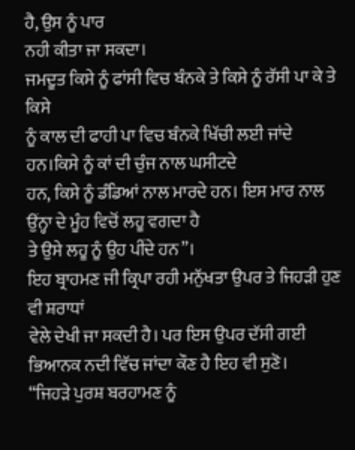ਹੈ, ਉਸ ਨੂੰ ਪਾਰ
ਨਹੀ ਕੀਤਾ ਜਾ ਸਕਦਾ।
ਜਮਦੂਤ ਕਿਸੇ ਨੂੰ ਫਾਂਸੀ ਵਿਚ ਬੰਨਕੇ ਤੇ ਕਿਸੇ ਨੂੰ ਰੱਸੀ ਪਾ ਕੇ ਤੇ ਕਿਸੇ
ਨੂੰ ਕਾਲ ਦੀ ਫਾਹੀ ਪਾ ਵਿਚ ਬੰਨਕੇ ਖਿੱਚੀ ਲਈ ਜਾਂਦੇ ਹਨ।ਕਿਸੇ ਨੂੰ ਕਾਂ ਦੀ ਚੁੰਜ ਨਾਲ ਘਸੀਟਦੇ
ਹਨ, ਕਿਸੇ ਨੂੰ ਡੰਡਿਆਂ ਨਾਲ ਮਾਰਦੇ ਹਨ। ਇਸ ਮਾਰ ਨਾਲ ਉਂਨ੍ਹਾ ਦੇ ਮੂੰਹ ਵਿਚੋਂ ਲਹੂ ਵਗਦਾ ਹੈ
ਤੇ ਉਸੇ ਲਹੂ ਨੂੰ ਉਹ ਪੀਂਦੇ ਹਨ”।
ਇਹ ਬ੍ਰਾਹਮਣ ਜੀ ਕ੍ਰਿਪਾ ਰਹੀ ਮਨੁੱਖਤਾ ਉਪਰ ਤੇ ਜਿਹੜੀ ਹੁਣ ਵੀ ਸ਼ਰਾਧਾਂ
ਵੇਲੇ ਦੇਖੀ ਜਾ ਸਕਦੀ ਹੈ। ਪਰ ਇਸ ਉਪਰ ਦੱਸੀ ਗਈ ਭਿਆਨਕ ਨਦੀ ਵਿੱਚ ਜਾਂਦਾ ਕੌਣ ਹੈ ਇਹ ਵੀ ਸੁਣੋ।
“ਜਿਹੜੇ ਪੁਰਸ਼ ਬਰਹਾਮਣ ਨੂੰ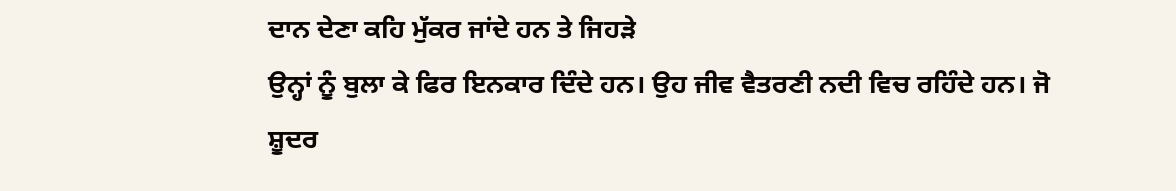ਦਾਨ ਦੇਣਾ ਕਹਿ ਮੁੱਕਰ ਜਾਂਦੇ ਹਨ ਤੇ ਜਿਹੜੇ
ਉਨ੍ਹਾਂ ਨੂੰ ਬੁਲਾ ਕੇ ਫਿਰ ਇਨਕਾਰ ਦਿੰਦੇ ਹਨ। ਉਹ ਜੀਵ ਵੈਤਰਣੀ ਨਦੀ ਵਿਚ ਰਹਿੰਦੇ ਹਨ। ਜੋ
ਸ਼ੂਦਰ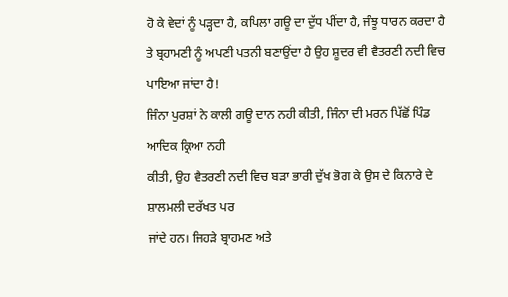ਹੋ ਕੇ ਵੇਦਾਂ ਨੂੰ ਪੜ੍ਹਦਾ ਹੈ, ਕਪਿਲਾ ਗਊ ਦਾ ਦੁੱਧ ਪੀਂਦਾ ਹੈ, ਜੰਝੂ ਧਾਰਨ ਕਰਦਾ ਹੈ
ਤੇ ਬ੍ਰਹਾਮਣੀ ਨੂੰ ਅਪਣੀ ਪਤਨੀ ਬਣਾਉਂਦਾ ਹੈ ਉਹ ਸ਼ੂਦਰ ਵੀ ਵੈਤਰਣੀ ਨਦੀ ਵਿਚ ਪਾਇਆ ਜਾਂਦਾ ਹੈ!
ਜਿੰਨਾ ਪੁਰਸ਼ਾਂ ਨੇ ਕਾਲੀ ਗਊ ਦਾਨ ਨਹੀ ਕੀਤੀ, ਜਿੰਨਾ ਦੀ ਮਰਨ ਪਿੱਛੋਂ ਪਿੰਡ ਆਦਿਕ ਕ੍ਰਿਆ ਨਹੀ
ਕੀਤੀ, ਉਹ ਵੈਤਰਣੀ ਨਦੀ ਵਿਚ ਬੜਾ ਭਾਰੀ ਦੁੱਖ ਭੋਗ ਕੇ ਉਸ ਦੇ ਕਿਨਾਰੇ ਦੇ ਸ਼ਾਲਮਲੀ ਦਰੱਖਤ ਪਰ
ਜਾਂਦੇ ਹਨ। ਜਿਹੜੇ ਬ੍ਰਾਹਮਣ ਅਤੇ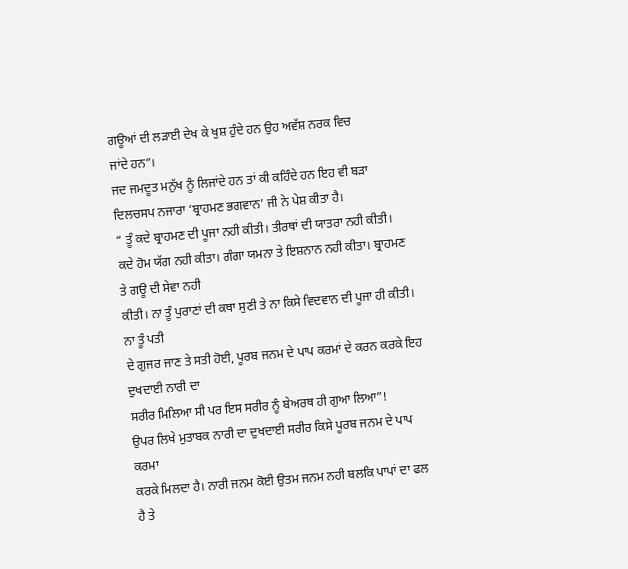ਗਊਆਂ ਦੀ ਲੜਾਈ ਦੇਖ ਕੇ ਖੁਸ਼ ਹੁੰਦੇ ਹਨ ਉਹ ਅਵੱਸ਼ ਨਰਕ ਵਿਚ
ਜਾਂਦੇ ਹਨ”।
ਜਦ ਜਮਦੂਤ ਮਨੁੱਖ ਨੂੰ ਲਿਜਾਂਦੇ ਹਨ ਤਾਂ ਕੀ ਕਹਿੰਦੇ ਹਨ ਇਹ ਵੀ ਬੜਾ
ਦਿਲਚਸਪ ਨਜਾਰਾ ‘ਬ੍ਰਾਹਮਣ ਭਗਵਾਨ’ ਜੀ ਨੇ ਪੇਸ਼ ਕੀਤਾ ਹੈ।
“ ਤੂੰ ਕਦੇ ਬ੍ਰਾਹਮਣ ਦੀ ਪੂਜਾ ਨਹੀ ਕੀਤੀ। ਤੀਰਥਾਂ ਦੀ ਯਾਤਰਾ ਨਹੀ ਕੀਤੀ।
ਕਦੇ ਹੋਮ ਯੱਗ ਨਹੀ ਕੀਤਾ। ਗੰਗਾ ਯਮਨਾ ਤੇ ਇਸ਼ਨਾਨ ਨਹੀ ਕੀਤਾ। ਬ੍ਰਾਹਮਣ ਤੇ ਗਊ ਦੀ ਸੇਵਾ ਨਹੀ
ਕੀਤੀ। ਨਾ ਤੂੰ ਪੁਰਾਣਾਂ ਦੀ ਕਥਾ ਸੁਣੀ ਤੇ ਨਾ ਕਿਸੇ ਵਿਦਵਾਨ ਦੀ ਪੂਜਾ ਹੀ ਕੀਤੀ। ਨਾ ਤੂੰ ਪਤੀ
ਦੇ ਗੁਜਰ ਜਾਣ ਤੇ ਸਤੀ ਹੋਈ, ਪੂਰਬ ਜਨਮ ਦੇ ਪਾਪ ਕਰਮਾਂ ਦੇ ਕਰਨ ਕਰਕੇ ਇਹ ਦੁਖਦਾਈ ਨਾਰੀ ਦਾ
ਸਰੀਰ ਮਿਲਿਆ ਸੀ ਪਰ ਇਸ ਸਰੀਰ ਨੂੰ ਬੇਅਰਥ ਹੀ ਗੁਆ ਲਿਆ”!
ਉਪਰ ਲਿਖੇ ਮੁਤਾਬਕ ਨਾਰੀ ਦਾ ਦੁਖਦਾਈ ਸਰੀਰ ਕਿਸੇ ਪੂਰਬ ਜਨਮ ਦੇ ਪਾਪ ਕਰਮਾ
ਕਰਕੇ ਮਿਲਦਾ ਹੈ। ਨਾਰੀ ਜਨਮ ਕੋਈ ਉਤਮ ਜਨਮ ਨਹੀ ਬਲਕਿ ਪਾਪਾਂ ਦਾ ਫਲ ਹੈ ਤੇ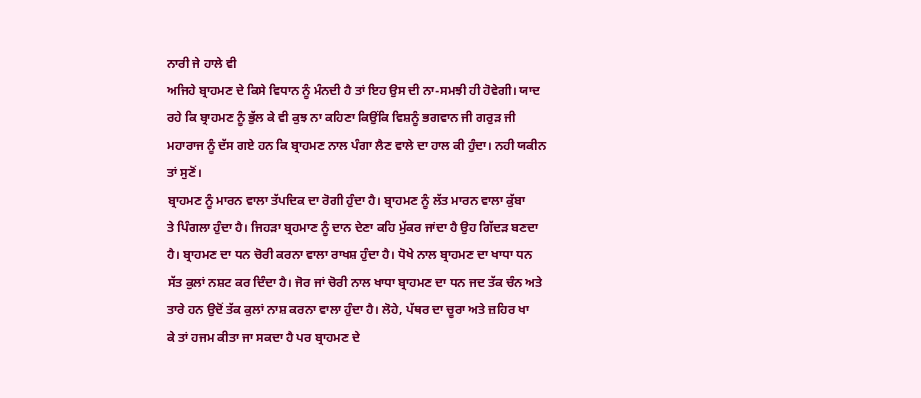ਨਾਰੀ ਜੇ ਹਾਲੇ ਵੀ
ਅਜਿਹੇ ਬ੍ਰਾਹਮਣ ਦੇ ਕਿਸੇ ਵਿਧਾਨ ਨੂੰ ਮੰਨਦੀ ਹੈ ਤਾਂ ਇਹ ਉਸ ਦੀ ਨਾ-ਸਮਝੀ ਹੀ ਹੋਵੇਗੀ। ਯਾਦ
ਰਹੇ ਕਿ ਬ੍ਰਾਹਮਣ ਨੂੰ ਭੁੱਲ ਕੇ ਵੀ ਕੁਝ ਨਾ ਕਹਿਣਾ ਕਿਉਂਕਿ ਵਿਸ਼ਨੂੰ ਭਗਵਾਨ ਜੀ ਗਰੁੜ ਜੀ
ਮਹਾਰਾਜ ਨੂੰ ਦੱਸ ਗਏ ਹਨ ਕਿ ਬ੍ਰਾਹਮਣ ਨਾਲ ਪੰਗਾ ਲੈਣ ਵਾਲੇ ਦਾ ਹਾਲ ਕੀ ਹੁੰਦਾ। ਨਹੀ ਯਕੀਨ
ਤਾਂ ਸੁਣੋਂ।
ਬ੍ਰਾਹਮਣ ਨੂੰ ਮਾਰਨ ਵਾਲਾ ਤੱਪਦਿਕ ਦਾ ਰੋਗੀ ਹੁੰਦਾ ਹੈ। ਬ੍ਰਾਹਮਣ ਨੂੰ ਲੱਤ ਮਾਰਨ ਵਾਲਾ ਕੁੱਬਾ
ਤੇ ਪਿੰਗਲਾ ਹੁੰਦਾ ਹੈ। ਜਿਹੜਾ ਬ੍ਰਹਮਾਣ ਨੂੰ ਦਾਨ ਦੇਣਾ ਕਹਿ ਮੁੱਕਰ ਜਾਂਦਾ ਹੈ ਉਹ ਗਿੱਦੜ ਬਣਦਾ
ਹੈ। ਬ੍ਰਾਹਮਣ ਦਾ ਧਨ ਚੋਰੀ ਕਰਨਾ ਵਾਲਾ ਰਾਖਸ਼ ਹੁੰਦਾ ਹੈ। ਧੋਖੇ ਨਾਲ ਬ੍ਰਾਹਮਣ ਦਾ ਖਾਧਾ ਧਨ
ਸੱਤ ਕੁਲਾਂ ਨਸ਼ਟ ਕਰ ਦਿੰਦਾ ਹੈ। ਜੋਰ ਜਾਂ ਚੋਰੀ ਨਾਲ ਖਾਧਾ ਬ੍ਰਾਹਮਣ ਦਾ ਧਨ ਜਦ ਤੱਕ ਚੰਨ ਅਤੇ
ਤਾਰੇ ਹਨ ਉਦੋਂ ਤੱਕ ਕੁਲਾਂ ਨਾਸ਼ ਕਰਨਾ ਵਾਲਾ ਹੁੰਦਾ ਹੈ। ਲੋਹੇ, ਪੱਥਰ ਦਾ ਚੂਰਾ ਅਤੇ ਜ਼ਹਿਰ ਖਾ
ਕੇ ਤਾਂ ਹਜਮ ਕੀਤਾ ਜਾ ਸਕਦਾ ਹੈ ਪਰ ਬ੍ਰਾਹਮਣ ਦੇ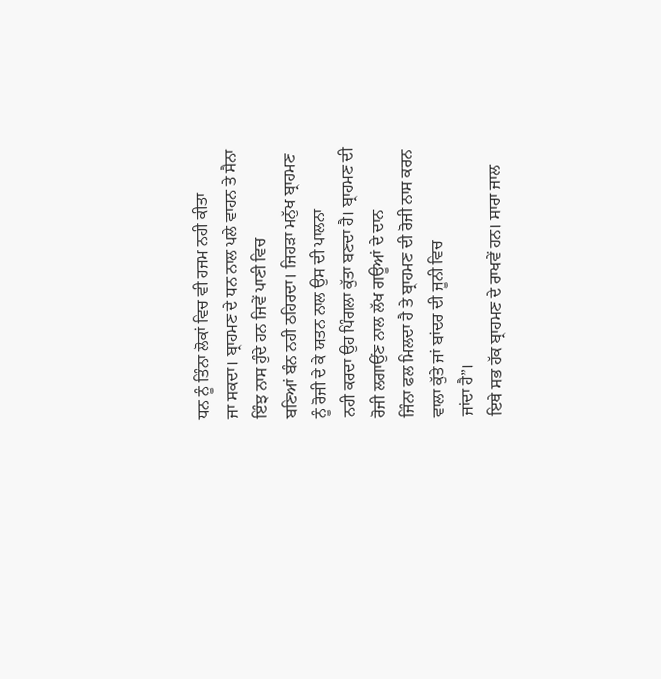ਧਨ ਨੂੰ ਤਿੰਨਾ ਲੋਕਾਂ ਵਿਚ ਵੀ ਹਜਮ ਨਹੀ ਕੀਤਾ
ਜਾ ਸਕਦਾ। ਬ੍ਰਾਹਮਣ ਦੇ ਧਨ ਨਾਲ ਪਲੇ ਵਾਹਨ ਤੇ ਸੈਨਾ ਇੰਝ ਨਾਸ ਹੁੰਦੇ ਹਨ ਜਿਵੇਂ ਪਾਣੀ ਵਿਚ
ਬਣਿਆਂ ਬੰਨ ਨਹੀ ਠਹਿਰਦਾ। ਜਿਹੜਾ ਮਨੁੱਖ ਬ੍ਰਾਹਮਣ ਨੂੰ ਰੋਜੀ ਦੇ ਕੇ ਯਤਨ ਨਾਲ ਉਸ ਦੀ ਪਾਲਨਾ
ਨਹੀ ਕਰਦਾ ਉਹ ਪਿੰਗਲਾ ਕੁੱਤਾ ਬਣਦਾ ਹੈ। ਬ੍ਰਾਹਮਣ ਦੀ ਰੋਜੀ ਲਗਾਉਂਣ ਨਾਲ ਲੱਖ ਗਊਆਂ ਦੇ ਦਾਨ
ਜਿੰਨਾ ਫਲ ਮਿਲਦਾ ਹੈ ਤੇ ਬ੍ਰਾਹਮਣ ਦੀ ਰੋਜੀ ਨਾਸ ਕਰਨ ਵਾਲਾ ਕੁੱਤੇ ਜਾਂ ਬਾਂਦਰ ਦੀ ਜੂਨੀ ਵਿਚ
ਜਾਂਦਾ ਹੈ”।
ਇਥੇ ਸਭ ਹੱਕ ਬ੍ਰਾਹਮਣ ਦੇ ਰਾਖਵੇਂ ਹਨ। ਸਾਰਾ ਜਾਲ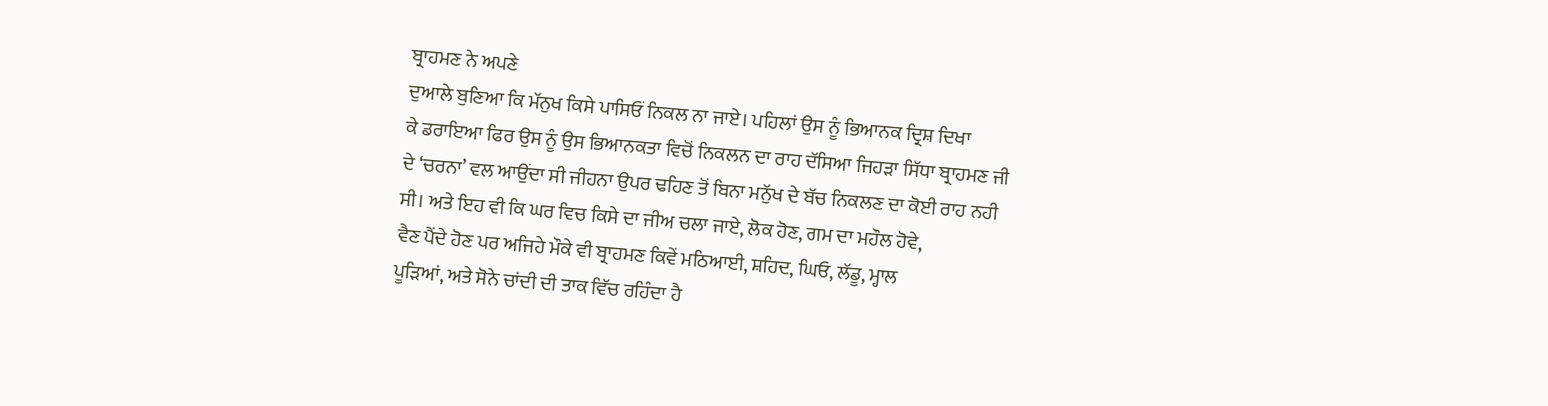ਬ੍ਰਾਹਮਣ ਨੇ ਅਪਣੇ
ਦੁਆਲੇ ਬੁਣਿਆ ਕਿ ਮੱਨੁਖ ਕਿਸੇ ਪਾਸਿਓਂ ਨਿਕਲ ਨਾ ਜਾਏ। ਪਹਿਲਾਂ ਉਸ ਨੂੰ ਭਿਆਨਕ ਦ੍ਰਿਸ਼ ਦਿਖਾ
ਕੇ ਡਰਾਇਆ ਫਿਰ ਉਸ ਨੂੰ ਉਸ ਭਿਆਨਕਤਾ ਵਿਚੋਂ ਨਿਕਲਨ ਦਾ ਰਾਹ ਦੱਸਿਆ ਜਿਹੜਾ ਸਿੱਧਾ ਬ੍ਰਾਹਮਣ ਜੀ
ਦੇ ‘ਚਰਨਾ’ ਵਲ ਆਉਂਦਾ ਸੀ ਜੀਹਨਾ ਉਪਰ ਢਹਿਣ ਤੋਂ ਬਿਨਾ ਮਨੁੱਖ ਦੇ ਬੱਚ ਨਿਕਲਣ ਦਾ ਕੋਈ ਰਾਹ ਨਹੀ
ਸੀ। ਅਤੇ ਇਹ ਵੀ ਕਿ ਘਰ ਵਿਚ ਕਿਸੇ ਦਾ ਜੀਅ ਚਲਾ ਜਾਏ, ਲੋਕ ਹੋਣ, ਗਮ ਦਾ ਮਹੌਲ ਹੋਵੇ,
ਵੈਣ ਪੈਂਦੇ ਹੋਣ ਪਰ ਅਜਿਹੇ ਮੌਕੇ ਵੀ ਬ੍ਰਾਹਮਣ ਕਿਵੇਂ ਮਠਿਆਈ, ਸ਼ਹਿਦ, ਘਿਓ, ਲੱਡੂ, ਮ੍ਹਾਲ
ਪੂੜਿਆਂ, ਅਤੇ ਸੋਨੇ ਚਾਂਦੀ ਦੀ ਤਾਕ ਵਿੱਚ ਰਹਿੰਦਾ ਹੈ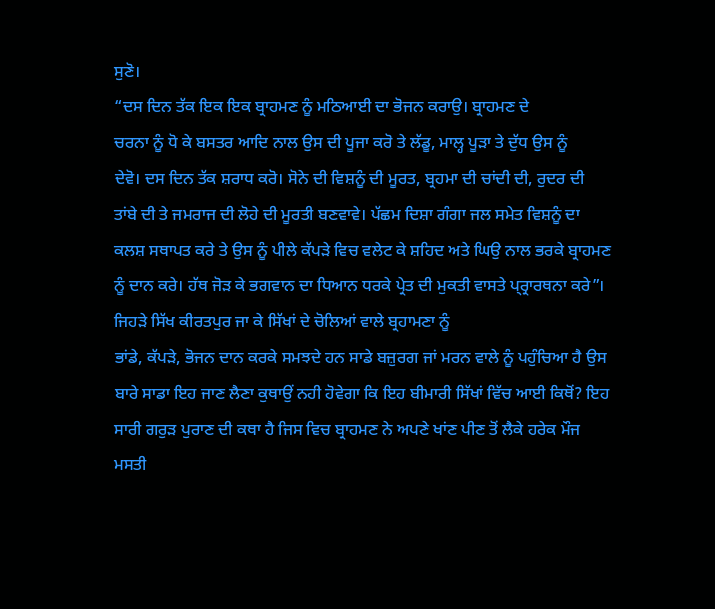ਸੁਣੋ।
“ਦਸ ਦਿਨ ਤੱਕ ਇਕ ਇਕ ਬ੍ਰਾਹਮਣ ਨੂੰ ਮਠਿਆਈ ਦਾ ਭੋਜਨ ਕਰਾਉ। ਬ੍ਰਾਹਮਣ ਦੇ
ਚਰਨਾ ਨੂੰ ਧੋ ਕੇ ਬਸਤਰ ਆਦਿ ਨਾਲ ਉਸ ਦੀ ਪੂਜਾ ਕਰੋ ਤੇ ਲੱਡੂ, ਮਾਲ੍ਹ ਪੂੜਾ ਤੇ ਦੁੱਧ ਉਸ ਨੂੰ
ਦੇਵੋ। ਦਸ ਦਿਨ ਤੱਕ ਸ਼ਰਾਧ ਕਰੋ। ਸੋਨੇ ਦੀ ਵਿਸ਼ਨੂੰ ਦੀ ਮੂਰਤ, ਬ੍ਰਹਮਾ ਦੀ ਚਾਂਦੀ ਦੀ, ਰੁਦਰ ਦੀ
ਤਾਂਬੇ ਦੀ ਤੇ ਜਮਰਾਜ ਦੀ ਲੋਹੇ ਦੀ ਮੂਰਤੀ ਬਣਵਾਵੇ। ਪੱਛਮ ਦਿਸ਼ਾ ਗੰਗਾ ਜਲ ਸਮੇਤ ਵਿਸ਼ਨੂੰ ਦਾ
ਕਲਸ਼ ਸਥਾਪਤ ਕਰੇ ਤੇ ਉਸ ਨੂੰ ਪੀਲੇ ਕੱਪੜੇ ਵਿਚ ਵਲੇਟ ਕੇ ਸ਼ਹਿਦ ਅਤੇ ਘਿਉ ਨਾਲ ਭਰਕੇ ਬ੍ਰਾਹਮਣ
ਨੂੰ ਦਾਨ ਕਰੇ। ਹੱਥ ਜੋੜ ਕੇ ਭਗਵਾਨ ਦਾ ਧਿਆਨ ਧਰਕੇ ਪ੍ਰੇਤ ਦੀ ਮੁਕਤੀ ਵਾਸਤੇ ਪ੍ਰ੍ਰਾਰਥਨਾ ਕਰੇ”।
ਜਿਹੜੇ ਸਿੱਖ ਕੀਰਤਪੁਰ ਜਾ ਕੇ ਸਿੱਖਾਂ ਦੇ ਚੋਲਿਆਂ ਵਾਲੇ ਬ੍ਰਹਾਮਣਾ ਨੂੰ
ਭਾਂਡੇ, ਕੱਪੜੇ, ਭੋਜਨ ਦਾਨ ਕਰਕੇ ਸਮਝਦੇ ਹਨ ਸਾਡੇ ਬਜ਼ੁਰਗ ਜਾਂ ਮਰਨ ਵਾਲੇ ਨੂੰ ਪਹੁੰਚਿਆ ਹੈ ਉਸ
ਬਾਰੇ ਸਾਡਾ ਇਹ ਜਾਣ ਲੈਣਾ ਕੁਥਾਉਂ ਨਹੀ ਹੋਵੇਗਾ ਕਿ ਇਹ ਬੀਮਾਰੀ ਸਿੱਖਾਂ ਵਿੱਚ ਆਈ ਕਿਥੋਂ? ਇਹ
ਸਾਰੀ ਗਰੁੜ ਪੁਰਾਣ ਦੀ ਕਥਾ ਹੈ ਜਿਸ ਵਿਚ ਬ੍ਰਾਹਮਣ ਨੇ ਅਪਣੇ ਖਾਂਣ ਪੀਣ ਤੋਂ ਲੈਕੇ ਹਰੇਕ ਮੌਜ
ਮਸਤੀ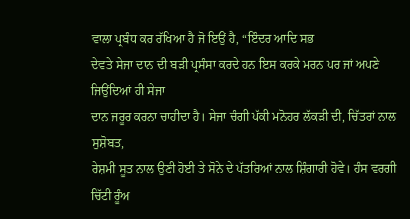ਵਾਲਾ ਪ੍ਰਬੰਧ ਕਰ ਰੱਖਿਆ ਹੈ ਜੋ ਇਉਂ ਹੈ, “ਇੰਦਰ ਆਦਿ ਸਭ
ਦੇਵਤੇ ਸੇਜਾ ਦਾਨ ਦੀ ਬੜੀ ਪ੍ਰਸੰਸਾ ਕਰਦੇ ਹਨ ਇਸ ਕਰਕੇ ਮਰਨ ਪਰ ਜਾਂ ਅਪਣੇ ਜਿਉਂਦਿਆਂ ਹੀ ਸੇਜਾ
ਦਾਨ ਜਰੂਰ ਕਰਨਾ ਚਾਹੀਦਾ ਹੈ। ਸੇਜਾ ਚੰਗੀ ਪੱਕੀ ਮਨੋਹਰ ਲੱਕੜੀ ਦੀ, ਚਿੱਤਰਾਂ ਨਾਲ ਸੁਸ਼ੋਬਤ,
ਰੇਸ਼ਮੀ ਸੂਤ ਨਾਲ ਉਣੀ ਹੋਈ ਤੇ ਸੋਨੇ ਦੇ ਪੱਤਰਿਆਂ ਨਾਲ ਸ਼ਿੰਗਾਰੀ ਹੋਵੇ। ਹੰਸ ਵਰਗੀ ਚਿੱਟੀ ਰੂੰਅ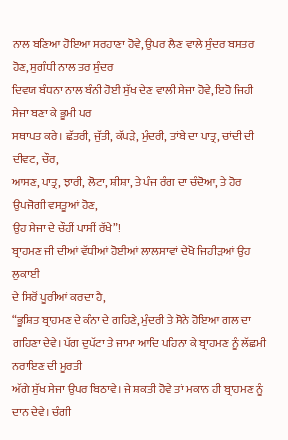ਨਾਲ ਬਣਿਆ ਹੋਇਆ ਸਰਹਾਣਾ ਹੋਵੇ, ਉਪਰ ਲੈਣ ਵਾਲੇ ਸੁੰਦਰ ਬਸਤਰ ਹੋਣ, ਸੁਗੰਧੀ ਨਾਲ ਤਰ ਸੁੰਦਰ
ਦਿਵਯ ਬੰਧਨਾ ਨਾਲ ਬੰਨੀ ਹੋਈ ਸੁੱਖ ਦੇਣ ਵਾਲੀ ਸੇਜਾ ਹੋਵੇ, ਇਹੋ ਜਿਹੀ ਸੇਜਾ ਬਣਾ ਕੇ ਭੂਮੀ ਪਰ
ਸਥਾਪਤ ਕਰੇ। ਛੱਤਰੀ, ਜੁੱਤੀ, ਕੱਪੜੇ, ਮੁੰਦਰੀ, ਤਾਂਬੇ ਦਾ ਪਾਤ੍ਰ, ਚਾਂਦੀ ਦੀ ਦੀਵਟ, ਚੌਰ,
ਆਸਣ, ਪਾਤ੍ਰ, ਝਾਰੀ, ਲੋਟਾ, ਸ਼ੀਸ਼ਾ, ਤੇ ਪੰਜ ਰੰਗ ਦਾ ਚੰਦੋਆ, ਤੇ ਹੋਰ ਉਪਜੋਗੀ ਵਸਤੂਆਂ ਹੋਣ,
ਉਹ ਸੇਜਾ ਦੇ ਚੌਹੀਂ ਪਾਸੀਂ ਰੱਖੇ”!
ਬ੍ਰਾਹਮਣ ਜੀ ਦੀਆਂ ਵੱਧੀਆਂ ਹੋਈਆਂ ਲਾਲਸਾਵਾਂ ਦੇਖੋ ਜਿਹੀੜਆਂ ਉਹ ਲੁਕਾਈ
ਦੇ ਸਿਰੋਂ ਪੂਰੀਆਂ ਕਰਦਾ ਹੈ,
“ਭੂਸ਼ਿਤ ਬ੍ਰਾਹਮਣ ਦੇ ਕੰਨਾ ਦੇ ਗਹਿਣੇ, ਮੁੰਦਰੀ ਤੇ ਸੋਨੇ ਹੋਇਆ ਗਲ ਦਾ
ਗਹਿਣਾ ਦੇਵੇ। ਪੱਗ ਦੁਪੱਟਾ ਤੇ ਜਾਮਾ ਆਦਿ ਪਹਿਨਾ ਕੇ ਬ੍ਰਾਹਮਣ ਨੂੰ ਲੱਛਮੀ ਨਰਾਇਣ ਦੀ ਮੂਰਤੀ
ਅੱਗੇ ਸੁੱਖ ਸੇਜਾ ਉਪਰ ਬਿਠਾਵੇ। ਜੇ ਸ਼ਕਤੀ ਹੋਵੇ ਤਾਂ ਮਕਾਨ ਹੀ ਬ੍ਰਾਹਮਣ ਨੂੰ ਦਾਨ ਦੇਵੇ। ਚੰਗੀ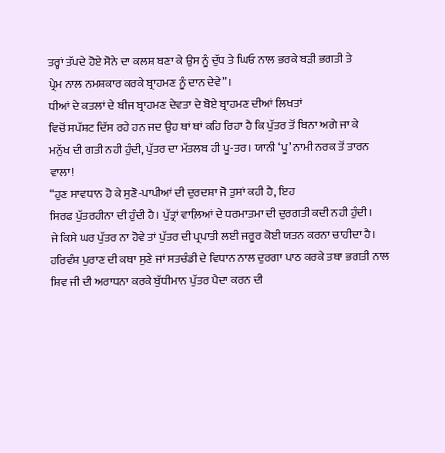ਤਰ੍ਹਾਂ ਤੱਪਦੇ ਹੋਏ ਸੋਨੇ ਦਾ ਕਲਸ਼ ਬਣਾ ਕੇ ਉਸ ਨੂੰ ਦੁੱਧ ਤੇ ਘਿਓ ਨਾਲ ਭਰਕੇ ਬੜੀ ਭਗਤੀ ਤੇ
ਪ੍ਰੇਮ ਨਾਲ ਨਮਸ਼ਕਾਰ ਕਰਕੇ ਬ੍ਰਾਹਮਣ ਨੂੰ ਦਾਨ ਦੇਵੇ”।
ਧੀਆਂ ਦੇ ਕਤਲਾਂ ਦੇ ਬੀਜ ਬ੍ਰਾਹਮਣ ਦੇਵਤਾ ਦੇ ਬੋਏ ਬ੍ਰਾਹਮਣ ਦੀਆਂ ਲਿਖਤਾਂ
ਵਿਚੋਂ ਸਪੱਸ਼ਟ ਦਿੱਸ ਰਹੇ ਹਨ ਜਦ ਉਹ ਥਾਂ ਥਾਂ ਕਹਿ ਰਿਹਾ ਹੈ ਕਿ ਪੁੱਤਰ ਤੋਂ ਬਿਨਾ ਅਗੇ ਜਾ ਕੇ
ਮਨੁੱਖ ਦੀ ਗਤੀ ਨਹੀ ਹੁੰਦੀ, ਪੁੱਤਰ ਦਾ ਮੱਤਲਬ ਹੀ ਪੂ-ਤਰ। ਯਾਨੀ ‘ਪੂ’ ਨਾਮੀ ਨਰਕ ਤੋਂ ਤਾਰਨ
ਵਾਲਾ!
“ਹੁਣ ਸਾਵਧਾਨ ਹੋ ਕੇ ਸੁਣੋ-ਪਾਪੀਆਂ ਦੀ ਦੁਰਦਸ਼ਾ ਜੋ ਤੁਸਾਂ ਕਹੀ ਹੈ, ਇਹ
ਸਿਰਫ ਪੁੱਤਰਹੀਨਾ ਦੀ ਹੁੰਦੀ ਹੈ। ਪੁੱਤ੍ਰਾਂ ਵਾਲ਼ਿਆਂ ਦੇ ਧਰਮਾਤਮਾ ਦੀ ਦੁਰਗਤੀ ਕਦੀ ਨਹੀ ਹੁੰਦੀ।
ਜੇ ਕਿਸੇ ਘਰ ਪੁੱਤਰ ਨਾ ਹੋਵੇ ਤਾਂ ਪੁੱਤਰ ਦੀ ਪ੍ਰਪਾਤੀ ਲਈ ਜਰੂਰ ਕੋਈ ਯਤਨ ਕਰਨਾ ਚਾਹੀਦਾ ਹੈ।
ਹਰਿਵੰਸ਼ ਪੁਰਾਣ ਦੀ ਕਥਾ ਸੁਣੇ ਜਾਂ ਸਤਚੰਡੀ ਦੇ ਵਿਧਾਨ ਨਾਲ ਦੁਰਗਾ ਪਾਠ ਕਰਕੇ ਤਥਾ ਭਗਤੀ ਨਾਲ
ਸ਼ਿਵ ਜੀ ਦੀ ਅਰਾਧਨਾ ਕਰਕੇ ਬੁੱਧੀਮਾਨ ਪੁੱਤਰ ਪੈਦਾ ਕਰਨ ਦੀ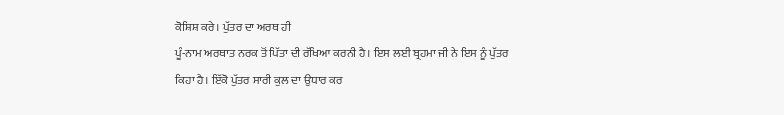ਕੋਸ਼ਿਸ਼ ਕਰੇ। ਪੁੱਤਰ ਦਾ ਅਰਥ ਹੀ
ਪੂੰ-ਨਾਮ ਅਰਥਾਤ ਨਰਕ ਤੋਂ ਪਿੱਤਾ ਦੀ ਰੱਖਿਆ ਕਰਨੀ ਹੈ। ਇਸ ਲਈ ਬ੍ਰਹਮਾ ਜੀ ਨੇ ਇਸ ਨੂੰ ਪੁੱਤਰ
ਕਿਹਾ ਹੈ। ਇੱਕੋ ਪੁੱਤਰ ਸਾਰੀ ਕੁਲ ਦਾ ਉਧਾਰ ਕਰ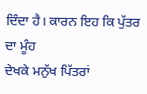ਦਿੰਦਾ ਹੈ। ਕਾਰਨ ਇਹ ਕਿ ਪੁੱਤਰ ਦਾ ਮੂੰਹ
ਦੇਖਕੇ ਮਨੁੱਖ ਪਿੱਤਰਾਂ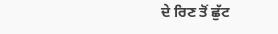ਦੇ ਰਿਣ ਤੋਂ ਛੁੱਟ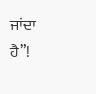ਜਾਂਦਾ ਹੈ”!